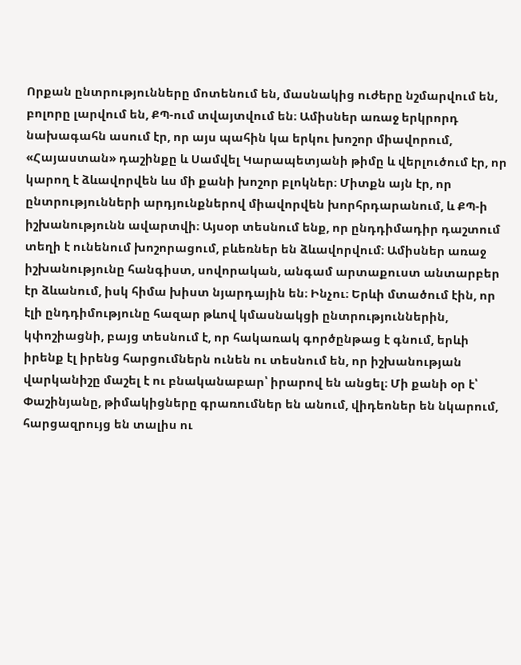Որքան ընտրությունները մոտենում են, մասնակից ուժերը նշմարվում են, բոլորը լարվում են, ՔՊ-ում տվայտվում են։ Ամիսներ առաջ երկրորդ նախագահն ասում էր, որ այս պահին կա երկու խոշոր միավորում, «Հայաստան» դաշինքը և Սամվել Կարապետյանի թիմը և վերլուծում էր, որ կարող է ձևավորվեն ևս մի քանի խոշոր բլոկներ։ Միտքն այն էր, որ ընտրությունների արդյունքներով միավորվեն խորհրդարանում, և ՔՊ-ի իշխանությունն ավարտվի։ Այսօր տեսնում ենք, որ ընդդիմադիր դաշտում տեղի է ունենում խոշորացում, բևեռներ են ձևավորվում։ Ամիսներ առաջ իշխանությունը հանգիստ, սովորական, անգամ արտաքուստ անտարբեր էր ձևանում, իսկ հիմա խիստ նյարդային են։ Ինչու։ Երևի մտածում էին, որ էլի ընդդիմությունը հազար թևով կմասնակցի ընտրություններին, կփոշիացնի, բայց տեսնում է, որ հակառակ գործընթաց է գնում, երևի իրենք էլ իրենց հարցումներն ունեն ու տեսնում են, որ իշխանության վարկանիշը մաշել է ու բնականաբար՝ իրարով են անցել։ Մի քանի օր է՝ Փաշինյանը, թիմակիցները գրառումներ են անում, վիդեոներ են նկարում, հարցազրույց են տալիս ու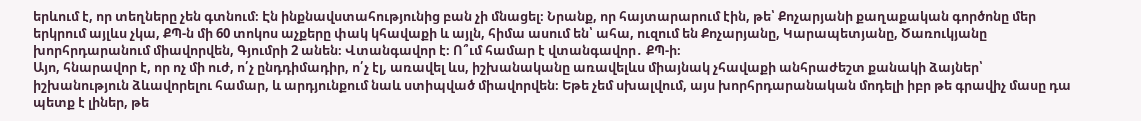երևում է, որ տեղները չեն գտնում։ Էն ինքնավստահությունից բան չի մնացել։ Նրանք, որ հայտարարում էին, թե՝ Քոչարյանի քաղաքական գործոնը մեր երկրում այլևս չկա, ՔՊ-ն մի 60 տոկոս աչքերը փակ կհավաքի և այլն, հիմա ասում են՝ ահա, ուզում են Քոչարյանը, Կարապետյանը, Ծառուկյանը խորհրդարանում միավորվեն, Գյումրի 2 անեն։ Վտանգավոր է։ Ո՞ւմ համար է վտանգավոր․ ՔՊ-ի։
Այո, հնարավոր է, որ ոչ մի ուժ, ո՛չ ընդդիմադիր, ո՛չ էլ, առավել ևս, իշխանականը առավելևս միայնակ չհավաքի անհրաժեշտ քանակի ձայներ՝ իշխանություն ձևավորելու համար, և արդյունքում նաև ստիպված միավորվեն։ Եթե չեմ սխալվում, այս խորհրդարանական մոդելի իբր թե գրավիչ մասը դա պետք է լիներ, թե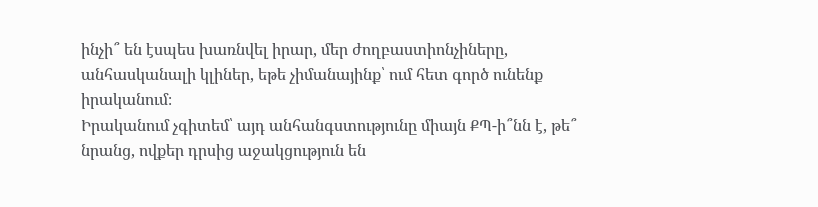ինչի՞ են էսպես խառնվել իրար, մեր ժողբաստիոնչիները, անհասկանալի կլիներ, եթե չիմանայինք՝ ում հետ գործ ունենք իրականում։
Իրականում չգիտեմ՝ այդ անհանգստությունը միայն ՔՊ-ի՞նն է, թե՞ նրանց, ովքեր դրսից աջակցություն են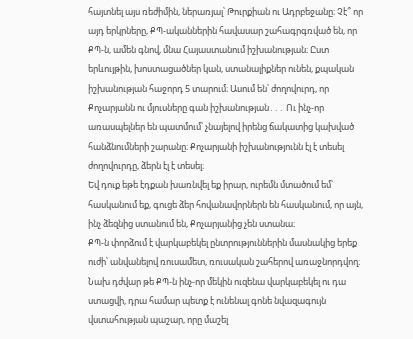հայտնել այս ռեժիմին, ներառյալ՝ Թուրքիան ու Ադրբեջանը։ Չէ՞ որ այդ երկրները, ՔՊ-ականներին հավասար շահագրգռված են, որ ՔՊ-ն, ամեն գնով, մնա Հայաստանում իշխանության։ Ըստ երևույթին, խոստացածներ կան, ստանալիքներ ունեն, քպական իշխանության հաջորդ 5 տարում։ Ասում են՝ ժողովուրդ, որ Քոչարյանն ու մյուսները գան իշխանության․․․ Ու ինչ-որ առասպելներ են պատմում՝ չնայելով իրենց ճակատից կախված հանձնումների շարանը։ Քոչարյանի իշխանությունն էլ է տեսել ժողովուրդը, ձերն էլ է տեսել։
Եվ դուք եթե էդքան խառնվել եք իրար, ուրեմն մտածում եմ՝ հասկանում եք, գուցե ձեր հովանավորներն են հասկանում, որ այն, ինչ ձեզնից ստանում են, Քոչարյանից չեն ստանա։
ՔՊ-ն փորձում է վարկաբեկել ընտրություններին մասնակից երեք ուժի՝ անվանելով ռուսամետ, ռուսական շահերով առաջնորդվող։ Նախ դժվար թե ՔՊ-ն ինչ-որ մեկին ուզենա վարկաբեկել ու դա ստացվի, դրա համար պետք է ունենալ գոնե նվազագույն վստահության պաշար, որը մաշել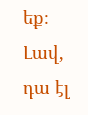եք։ Լավ, դա էլ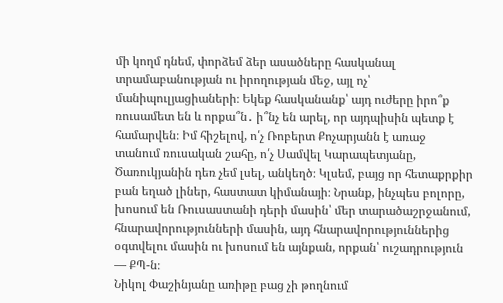մի կողմ դնեմ, փորձեմ ձեր ասածները հասկանալ տրամաբանության ու իրողության մեջ, այլ ոչ՝ մանիպուլյացիաների։ Եկեք հասկանանք՝ այդ ուժերը իրո՞ք ռուսամետ են և որքա՞ն․ ի՞նչ են արել, որ այդպիսին պետք է համարվեն։ Իմ հիշելով, ո՛չ Ռոբերտ Քոչարյանն է առաջ տանում ռուսական շահը, ո՛չ Սամվել Կարապետյանը, Ծառուկյանին դեռ չեմ լսել, անկեղծ։ Կլսեմ, բայց որ հետաքրքիր բան եղած լիներ, հաստատ կիմանայի։ Նրանք, ինչպես բոլորը, խոսում են Ռուսաստանի դերի մասին՝ մեր տարածաշրջանում, հնարավորությունների մասին, այդ հնարավորություններից օգտվելու մասին ու խոսում են այնքան, որքան՝ ուշադրություն — ՔՊ-ն։
Նիկոլ Փաշինյանը առիթը բաց չի թողնում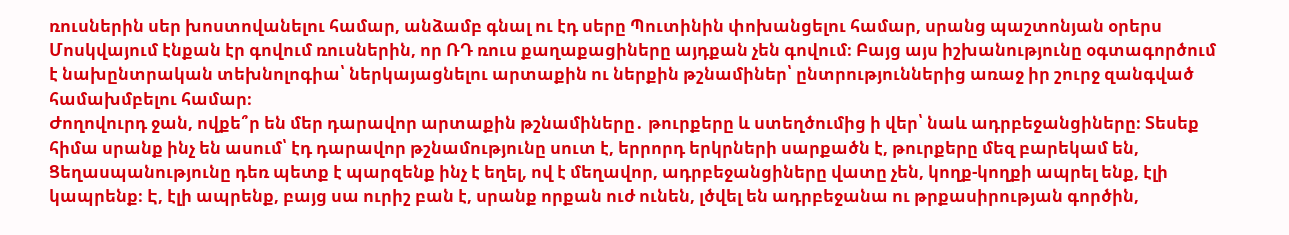ռուսներին սեր խոստովանելու համար, անձամբ գնալ ու էդ սերը Պուտինին փոխանցելու համար, սրանց պաշտոնյան օրերս Մոսկվայում էնքան էր գովում ռուսներին, որ ՌԴ ռուս քաղաքացիները այդքան չեն գովում։ Բայց այս իշխանությունը օգտագործում է նախընտրական տեխնոլոգիա՝ ներկայացնելու արտաքին ու ներքին թշնամիներ՝ ընտրություններից առաջ իր շուրջ զանգված համախմբելու համար։
Ժողովուրդ ջան, ովքե՞ր են մեր դարավոր արտաքին թշնամիները․ թուրքերը և ստեղծումից ի վեր՝ նաև ադրբեջանցիները։ Տեսեք հիմա սրանք ինչ են ասում՝ էդ դարավոր թշնամությունը սուտ է, երրորդ երկրների սարքածն է, թուրքերը մեզ բարեկամ են, Ցեղասպանությունը դեռ պետք է պարզենք ինչ է եղել, ով է մեղավոր, ադրբեջանցիները վատը չեն, կողք-կողքի ապրել ենք, էլի կապրենք։ Է, էլի ապրենք, բայց սա ուրիշ բան է, սրանք որքան ուժ ունեն, լծվել են ադրբեջանա ու թրքասիրության գործին,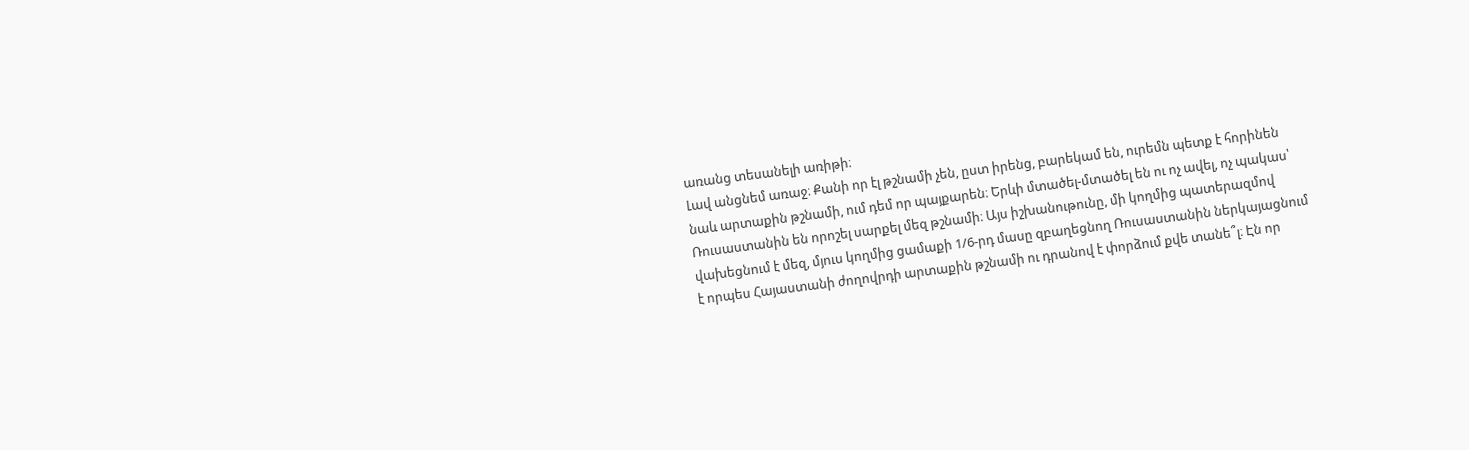առանց տեսանելի առիթի։
Լավ անցնեմ առաջ։ Քանի որ էլ թշնամի չեն, ըստ իրենց, բարեկամ են, ուրեմն պետք է հորինեն նաև արտաքին թշնամի, ում դեմ որ պայքարեն։ Երևի մտածել-մտածել են ու ոչ ավել, ոչ պակաս՝ Ռուսաստանին են որոշել սարքել մեզ թշնամի։ Այս իշխանութունը, մի կողմից պատերազմով վախեցնում է մեզ, մյուս կողմից ցամաքի 1/6-րդ մասը զբաղեցնող Ռուսաստանին ներկայացնում է որպես Հայաստանի ժողովրդի արտաքին թշնամի ու դրանով է փորձում քվե տանե՞լ։ Էն որ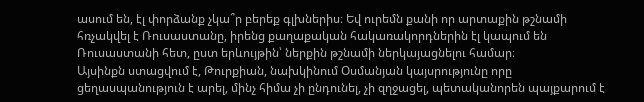ասում են, էլ փորձանք չկա՞ր բերեք գլխներիս։ Եվ ուրեմն քանի որ արտաքին թշնամի հռչակվել է Ռուսաստանը, իրենց քաղաքական հակառակորդներին էլ կապում են Ռուսաստանի հետ, ըստ երևույթին՝ ներքին թշնամի ներկայացնելու համար։
Այսինքն ստացվում է, Թուրքիան, նախկինում Օսմանյան կայսրությունը որը ցեղասպանություն է արել, մինչ հիմա չի ընդունել, չի զղջացել, պետականորեն պայքարում է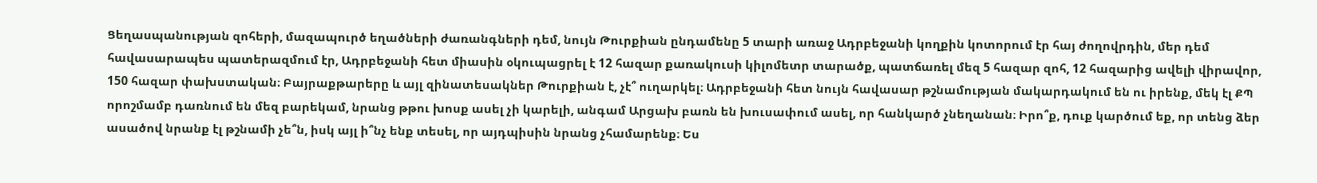Ցեղասպանության զոհերի, մազապուրծ եղածների ժառանգների դեմ, նույն Թուրքիան ընդամենը 5 տարի առաջ Ադրբեջանի կողքին կոտորում էր հայ ժողովրդին, մեր դեմ հավասարապես պատերազմում էր, Ադրբեջանի հետ միասին օկուպացրել է 12 հազար քառակուսի կիլոմետր տարածք, պատճառել մեզ 5 հազար զոհ, 12 հազարից ավելի վիրավոր, 150 հազար փախստական։ Բայրաքթարերը և այլ զինատեսակներ Թուրքիան է, չէ՞ ուղարկել։ Ադրբեջանի հետ նույն հավասար թշնամության մակարդակում են ու իրենք, մեկ էլ ՔՊ որոշմամբ դառնում են մեզ բարեկամ, նրանց թթու խոսք ասել չի կարելի, անգամ Արցախ բառն են խուսափում ասել, որ հանկարծ չնեղանան։ Իրո՞ք, դուք կարծում եք, որ տենց ձեր ասածով նրանք էլ թշնամի չե՞ն, իսկ այլ ի՞նչ ենք տեսել, որ այդպիսին նրանց չհամարենք։ Ես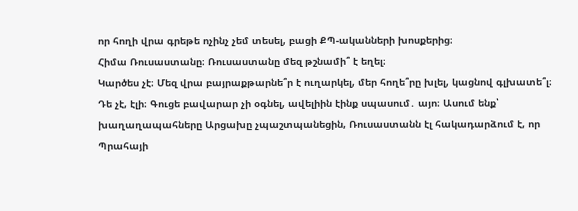որ հողի վրա գրեթե ոչինչ չեմ տեսել, բացի ՔՊ-ականների խոսքերից։
Հիմա Ռուսաստանը։ Ռուսաստանը մեզ թշնամի՞ է եղել։
Կարծես չէ։ Մեզ վրա բայրաքթարնե՞ր է ուղարկել, մեր հողե՞րը խլել, կացնով գլխատե՞լ։ Դե չէ, էլի։ Գուցե բավարար չի օգնել, ավելիին էինք սպասում․ այո։ Ասում ենք՝ խաղաղապահները Արցախը չպաշտպանեցին, Ռուսաստանն էլ հակադարձում է, որ Պրահայի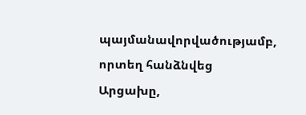պայմանավորվածությամբ, որտեղ հանձնվեց Արցախը,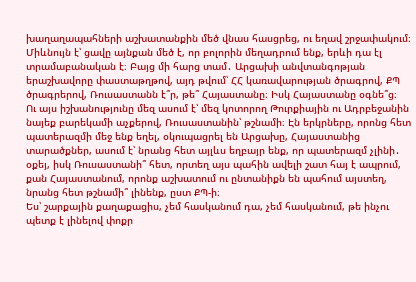խաղաղապահների աշխատանքին մեծ վնաս հասցրեց, ու եղավ շրջափակում։ Միևնույն է՝ ցավը այնքան մեծ է, որ բոլորին մեղադրում ենք, երևի դա էլ տրամաբանական է։ Բայց մի հարց տամ․ Արցախի անվտանգոթյան երաշխավորը փաստաթղթով, այդ թվում՝ ՀՀ կառավարության ծրագրով, ՔՊ ծրագրերով, Ռուսաստանն է՞ր, թե՞ Հայաստանը։ Իսկ Հայաստանը օգնե՞ց։
Ու այս իշխանությունը մեզ ասում է՝ մեզ կոտորող Թուրքիային ու Ադրբեջանին նայեք բարեկամի աչքերով, Ռուսաստանին՝ թշնամի։ Էն երկրները, որոնց հետ պատերազմի մեջ ենք եղել, օկուպացրել են Արցախը, Հայաստանից տարածքներ, ասում է՝ նրանց հետ այլևս եղբայր ենք, որ պատերազմ չլինի․ օքեյ, իսկ Ռուսաստանի՞ հետ, որտեղ այս պահին ավելի շատ հայ է ապրում, քան Հայաստանում, որոնք աշխատում ու ընտանիքն են պահում այստեղ, նրանց հետ թշնամի՞ լինենք, ըստ ՔՊ-ի։
Ես՝ շարքային քաղաքացիս, չեմ հասկանում դա, չեմ հասկանում, թե ինչու պետք է լինելով փոքր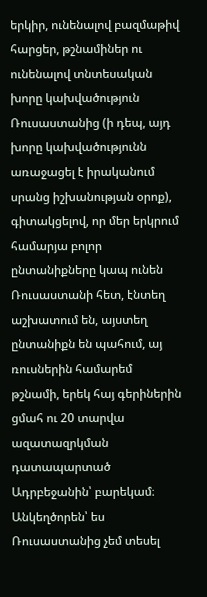երկիր, ունենալով բազմաթիվ հարցեր, թշնամիներ ու ունենալով տնտեսական խորը կախվածություն Ռուսաստանից (ի դեպ, այդ խորը կախվածությունն առաջացել է իրականում սրանց իշխանության օրոք), գիտակցելով, որ մեր երկրում համարյա բոլոր ընտանիքները կապ ունեն Ռուսաստանի հետ, էնտեղ աշխատում են, այստեղ ընտանիքն են պահում, այ ռուսներին համարեմ թշնամի, երեկ հայ գերիներին ցմահ ու 20 տարվա ազատազրկման դատապարտած Ադրբեջանին՝ բարեկամ։ Անկեղծորեն՝ ես Ռուսաստանից չեմ տեսել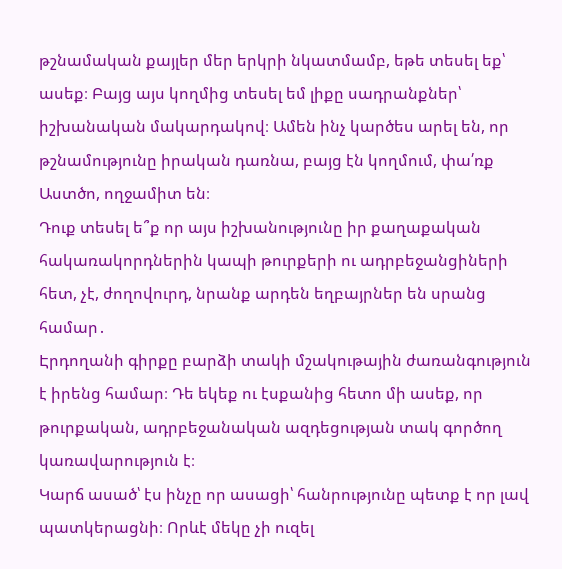թշնամական քայլեր մեր երկրի նկատմամբ, եթե տեսել եք՝ ասեք։ Բայց այս կողմից տեսել եմ լիքը սադրանքներ՝ իշխանական մակարդակով։ Ամեն ինչ կարծես արել են, որ թշնամությունը իրական դառնա, բայց էն կողմում, փա՛ռք Աստծո, ողջամիտ են։
Դուք տեսել ե՞ք որ այս իշխանությունը իր քաղաքական հակառակորդներին կապի թուրքերի ու ադրբեջանցիների հետ, չէ, ժողովուրդ, նրանք արդեն եղբայրներ են սրանց համար․
Էրդողանի գիրքը բարձի տակի մշակութային ժառանգություն է իրենց համար։ Դե եկեք ու էսքանից հետո մի ասեք, որ թուրքական, ադրբեջանական ազդեցության տակ գործող կառավարություն է։
Կարճ ասած՝ էս ինչը որ ասացի՝ հանրությունը պետք է որ լավ պատկերացնի։ Որևէ մեկը չի ուզել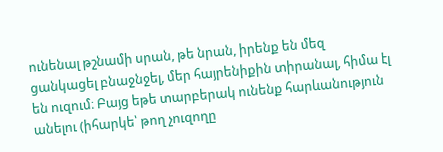ունենալ թշնամի սրան, թե նրան, իրենք են մեզ ցանկացել բնաջնջել, մեր հայրենիքին տիրանալ, հիմա էլ են ուզում։ Բայց եթե տարբերակ ունենք հարևանություն անելու (իհարկե՝ թող չուզողը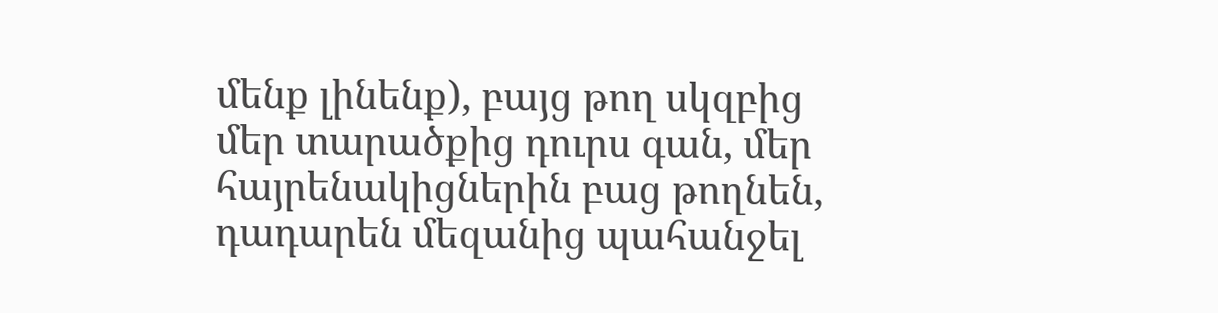մենք լինենք), բայց թող սկզբից մեր տարածքից դուրս գան, մեր հայրենակիցներին բաց թողնեն, դադարեն մեզանից պահանջել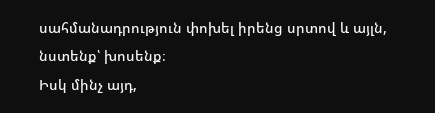սահմանադրություն փոխել իրենց սրտով և այլն, նստենք՝ խոսենք։
Իսկ մինչ այդ,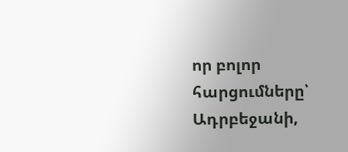որ բոլոր հարցումները՝ Ադրբեջանի,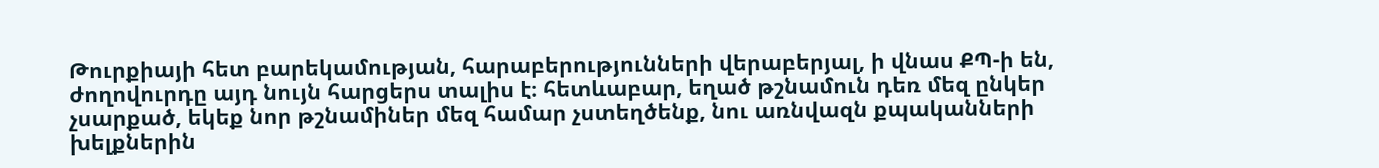Թուրքիայի հետ բարեկամության, հարաբերությունների վերաբերյալ, ի վնաս ՔՊ-ի են, ժողովուրդը այդ նույն հարցերս տալիս է։ հետևաբար, եղած թշնամուն դեռ մեզ ընկեր չսարքած, եկեք նոր թշնամիներ մեզ համար չստեղծենք, նու առնվազն քպականների խելքներին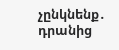չընկնենք․ դրանից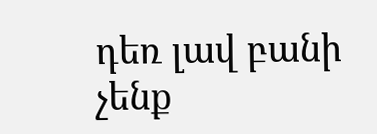դեռ լավ բանի չենք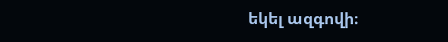եկել ազգովի։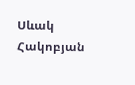Սևակ Հակոբյան